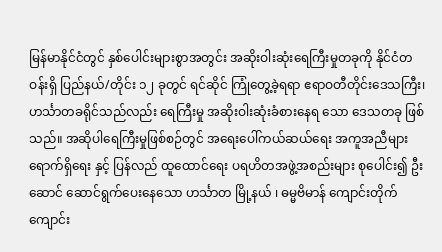မြန်မာနိုင်ငံတွင် နှစ်ပေါင်းများစွာအတွင်း အဆိုးဝါးဆုံးရေကြီးမှုတခုကို နိုင်ငံတဝန်းရှိ ပြည်နယ်/တိုင်း ၁၂ ခုတွင် ရင်ဆိုင် ကြုံတွေ့ခဲ့ရရာ ဧရာဝတီတိုင်းဒေသကြီး၊ ဟင်္သာတခရိုင်သည်လည်း ရေကြီးမှု အဆိုးဝါးဆုံးခံစားနေရ သော ဒေသတခု ဖြစ် သည်။ အဆိုပါရေကြီးမှုဖြစ်စဉ်တွင် အရေးပေါ်ကယ်ဆယ်ရေး အကူအညီများရောက်ရှိရေး နှင့် ပြန်လည် ထူထောင်ရေး ပရဟိတအဖွဲ့အစည်းများ စုပေါင်း၍ ဦးဆောင် ဆောင်ရွက်ပေးနေသော ဟင်္သာတ မြို့နယ် ၊ ဓမ္မဗိမာန် ကျောင်းတိုက် ကျောင်း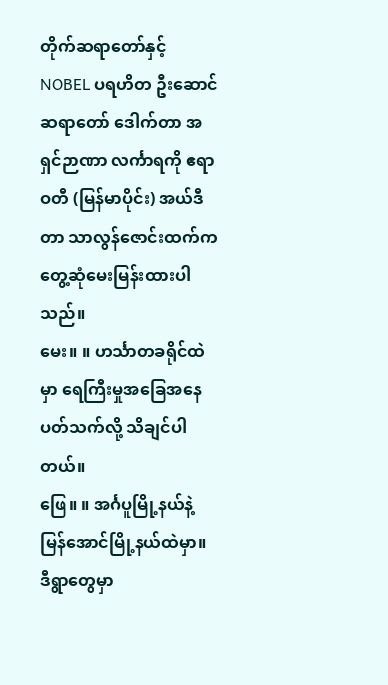တိုက်ဆရာတော်နှင့် NOBEL ပရဟိတ ဦးဆောင်ဆရာတော် ဒေါက်တာ အရှင်ဉာဏာ လင်္ကာရကို ဧရာဝတီ (မြန်မာပိုင်း) အယ်ဒီတာ သာလွန်ဇောင်းထက်က တွေ့ဆုံမေးမြန်းထားပါသည်။
မေး။ ။ ဟင်္သာတခရိုင်ထဲမှာ ရေကြီးမှုအခြေအနေ ပတ်သက်လို့ သိချင်ပါတယ်။
ဖြေ။ ။ အင်္ဂပူမြို့နယ်နဲ့ မြန်အောင်မြို့နယ်ထဲမှာ။ ဒီရွာတွေမှာ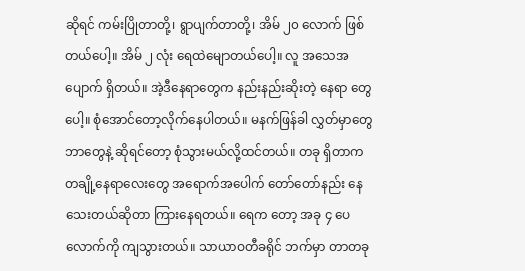ဆိုရင် ကမ်းပြိုတာတို့၊ ရွာပျက်တာတို့၊ အိမ် ၂၀ လောက် ဖြစ်တယ်ပေါ့။ အိမ် ၂ လုံး ရေထဲမျောတယ်ပေါ့။ လူ အသေအပျောက် ရှိတယ်။ အဲ့ဒီနေရာတွေက နည်းနည်းဆိုးတဲ့ နေရာ တွေပေါ့။ စုံအောင်တော့လိုက်နေပါတယ်။ မနက်ဖြန်ခါ လွှတ်မှာတွေ ဘာတွေနဲ့ ဆိုရင်တော့ စုံသွားမယ်လို့ထင်တယ်။ တခု ရှိတာက တချို့နေရာလေးတွေ အရောက်အပေါက် တော်တော်နည်း နေသေးတယ်ဆိုတာ ကြားနေရတယ်။ ရေက တော့ အခု ၄ ပေလောက်ကို ကျသွားတယ်။ သာယာဝတီခရိုင် ဘက်မှာ တာတခု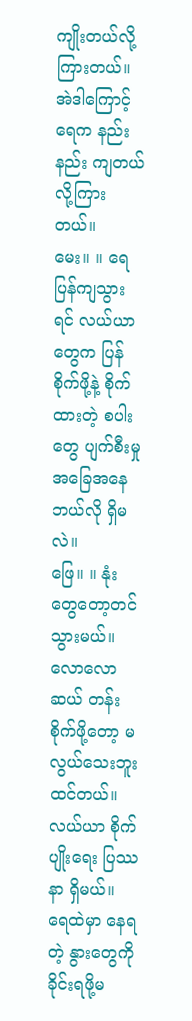ကျိုးတယ်လို့ကြားတယ်။ အဲဒါကြောင့် ရေက နည်းနည်း ကျတယ်လို့ကြားတယ်။
မေး။ ။ ရေပြန်ကျသွားရင် လယ်ယာတွေက ပြန်စိုက်ဖို့နဲ့ စိုက်ထားတဲ့ စပါးတွေ ပျက်စီးမှု အခြေအနေဘယ်လို ရှိမလဲ။
ဖြေ။ ။ နုံးတွေတော့တင်သွားမယ်။ လောလောဆယ် တန်းစိုက်ဖို့တော့ မလွယ်သေးဘူးထင်တယ်။ လယ်ယာ စိုက်ပျိုးရေး ပြဿနာ ရှိမယ်။ ရေထဲမှာ နေရတဲ့ နွားတွေကို ခိုင်းရဖို့မ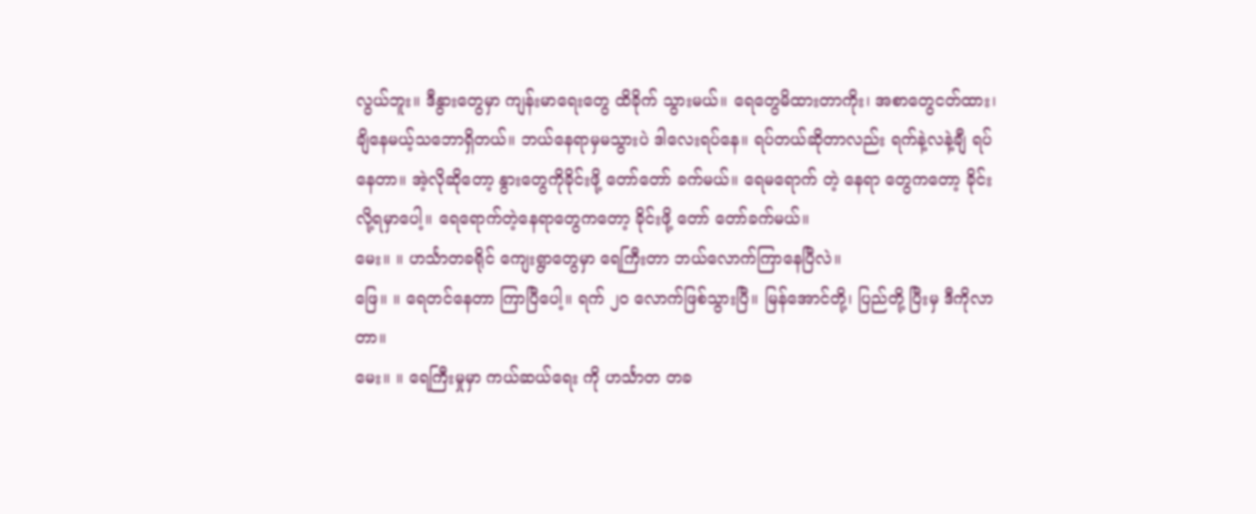လွယ်ဘူး။ ဒီနွားတွေမှာ ကျန်းမာရေးတွေ ထိခိုက် သွားမယ်။ ရေတွေမိထားတာကိုး၊ အစာတွေငတ်ထား၊ ချိနေမယ့်သဘောရှိတယ်။ ဘယ်နေရာမှမသွားပဲ ဒါလေးရပ်နေ။ ရပ်တယ်ဆိုတာလည်း ရက်နဲ့လနဲ့ချီ ရပ်နေတာ။ အဲ့လိုဆိုတော့ နွားတွေကိုခိုင်းဖို့ တော်တော် ခက်မယ်။ ရေမရောက် တဲ့ နေရာ တွေကတော့ ခိုင်းလို့ရမှာပေါ့။ ရေရောက်တဲ့နေရာတွေကတော့ ခိုင်းဖို့ တော် တော်ခက်မယ်။
မေး။ ။ ဟင်္သာတခရိုင် ကျေးရွာတွေမှာ ရေကြီးတာ ဘယ်လောက်ကြာနေပြီလဲ။
ဖြေ။ ။ ရေတင်နေတာ ကြာပြီပေါ့။ ရက် ၂၀ လောက်ဖြစ်သွားပြီ။ မြန်အောင်တို့၊ ပြည်တို့ ပြီးမှ ဒီကိုလာတာ။
မေး။ ။ ရေကြီးမှုမှာ ကယ်ဆယ်ရေး ကို ဟင်္သာတ တခ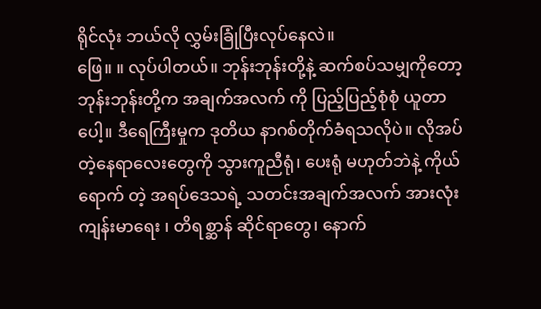ရိုင်လုံး ဘယ်လို လွှမ်းခြုံပြီးလုပ်နေလဲ။
ဖြေ။ ။ လုပ်ပါတယ်။ ဘုန်းဘုန်းတို့နဲ့ ဆက်စပ်သမျှကိုတော့ ဘုန်းဘုန်းတို့က အချက်အလက် ကို ပြည့်ပြည့်စုံစုံ ယူတာ ပေါ့။ ဒီရေကြီးမှုက ဒုတိယ နာဂစ်တိုက်ခံရသလိုပဲ။ လိုအပ်တဲ့နေရာလေးတွေကို သွားကူညီရုံ၊ ပေးရုံ မဟုတ်ဘဲနဲ့ ကိုယ် ရောက် တဲ့ အရပ်ဒေသရဲ့ သတင်းအချက်အလက် အားလုံး ကျန်းမာရေး ၊ တိရစ္ဆာန် ဆိုင်ရာတွေ၊ နောက်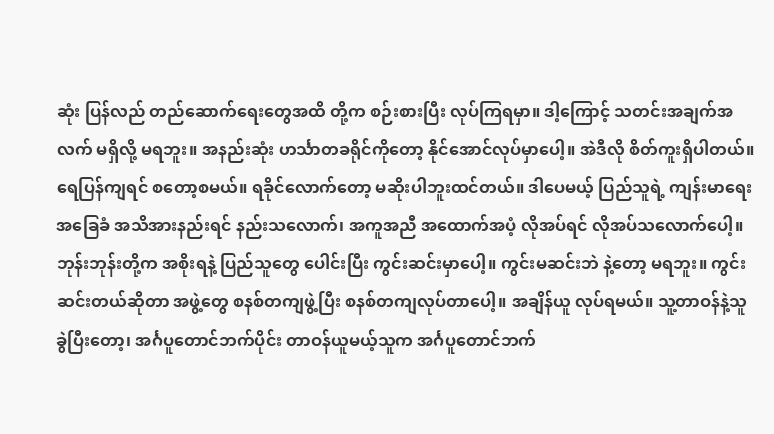ဆုံး ပြန်လည် တည်ဆောက်ရေးတွေအထိ တို့က စဉ်းစားပြီး လုပ်ကြရမှာ။ ဒါ့ကြောင့် သတင်းအချက်အလက် မရှိလို့ မရဘူး။ အနည်းဆုံး ဟင်္သာတခရိုင်ကိုတော့ နိုင်အောင်လုပ်မှာပေါ့။ အဲဒီလို စိတ်ကူးရှိပါတယ်။
ရေပြန်ကျရင် စတော့စမယ်။ ရခိုင်လောက်တော့ မဆိုးပါဘူးထင်တယ်။ ဒါပေမယ့် ပြည်သူရဲ့ ကျန်းမာရေး အခြေခံ အသိအားနည်းရင် နည်းသလောက်၊ အကူအညီ အထောက်အပံ့ လိုအပ်ရင် လိုအပ်သလောက်ပေါ့။ ဘုန်းဘုန်းတို့က အစိုးရနဲ့ ပြည်သူတွေ ပေါင်းပြီး ကွင်းဆင်းမှာပေါ့။ ကွင်းမဆင်းဘဲ နဲ့တော့ မရဘူး။ ကွင်းဆင်းတယ်ဆိုတာ အဖွဲ့တွေ စနစ်တကျဖွဲ့ပြီး စနစ်တကျလုပ်တာပေါ့။ အချိန်ယူ လုပ်ရမယ်။ သူ့တာဝန်နဲ့သူ ခွဲပြီးတော့၊ အင်္ဂပူတောင်ဘက်ပိုင်း တာဝန်ယူမယ့်သူက အင်္ဂပူတောင်ဘက်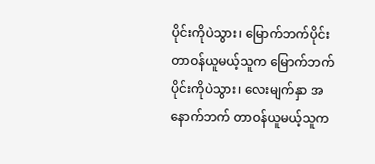ပိုင်းကိုပဲသွား၊ မြောက်ဘက်ပိုင်း တာဝန်ယူမယ့်သူက မြောက်ဘက်ပိုင်းကိုပဲသွား၊ လေးမျက်နှာ အနောက်ဘက် တာဝန်ယူမယ့်သူက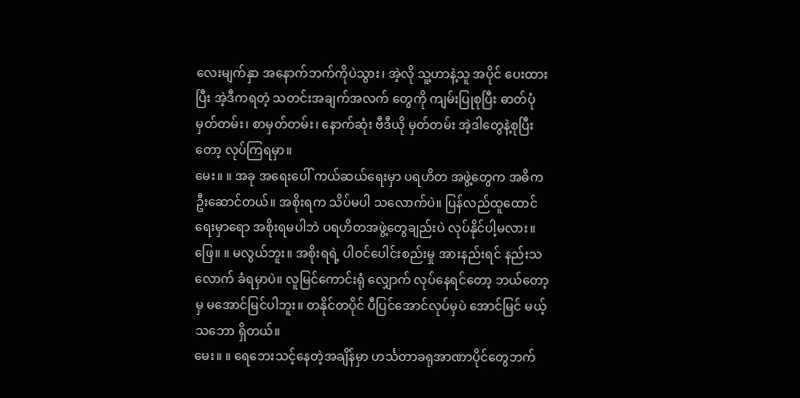လေးမျက်နှာ အနောက်ဘက်ကိုပဲသွား၊ အဲ့လို သူ့ဟာနဲ့သူ အပိုင် ပေးထားပြီး အဲ့ဒီကရတဲ့ သတင်းအချက်အလက် တွေကို ကျမ်းပြုစုပြီး ဓာတ်ပုံမှတ်တမ်း၊ စာမှတ်တမ်း၊ နောက်ဆုံး ဗီဒီယို မှတ်တမ်း အဲ့ဒါတွေနဲ့စုပြီးတော့ လုပ်ကြရမှာ။
မေး။ ။ အခု အရေးပေါ် ကယ်ဆယ်ရေးမှာ ပရဟိတ အဖွဲ့တွေက အဓိက ဦးဆောင်တယ်။ အစိုးရက သိပ်မပါ သလောက်ပဲ။ ပြန်လည်ထူထောင်ရေးမှာရော အစိုးရမပါဘဲ ပရဟိတအဖွဲ့တွေချည်းပဲ လုပ်နိုင်ပါ့မလား။
ဖြေ။ ။ မလွယ်ဘူး။ အစိုးရရဲ့ ပါဝင်ပေါင်းစည်းမှု အားနည်းရင် နည်းသလောက် ခံရမှာပဲ။ လူမြင်ကောင်းရုံ လျှောက် လုပ်နေရင်တော့ ဘယ်တော့မှ မအောင်မြင်ပါဘူး။ တနိုင်တပိုင် ပီပြင်အောင်လုပ်မှပဲ အောင်မြင် မယ့် သဘော ရှိတယ်။
မေး။ ။ ရေဘေးသင့်နေတဲ့အချိန်မှာ ဟင်္သတာခရုအာဏာပိုင်တွေဘက်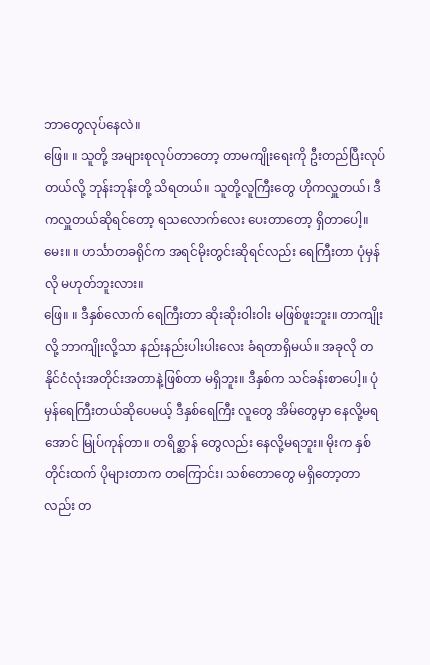ဘာတွေလုပ်နေလဲ။
ဖြေ။ ။ သူတို့ အများစုလုပ်တာတော့ တာမကျိုးရေးကို ဦးတည်ပြီးလုပ်တယ်လို့ ဘုန်းဘုန်းတို့ သိရတယ်။ သူတို့လူကြီးတွေ ဟိုကလှူတယ်၊ ဒီကလှူတယ်ဆိုရင်တော့ ရသလောက်လေး ပေးတာတော့ ရှိတာပေါ့။
မေး။ ။ ဟင်္သာတခရိုင်က အရင်မိုးတွင်းဆိုရင်လည်း ရေကြီးတာ ပုံမှန်လို မဟုတ်ဘူးလား။
ဖြေ။ ။ ဒီနှစ်လောက် ရေကြီးတာ ဆိုးဆိုးဝါးဝါး မဖြစ်ဖူးဘူး။ တာကျိုးလို့ ဘာကျိုးလို့သာ နည်းနည်းပါးပါးလေး ခံရတာရှိမယ်။ အခုလို တနိုင်ငံလုံးအတိုင်းအတာနဲ့ဖြစ်တာ မရှိဘူး။ ဒီနှစ်က သင်ခန်းစာပေါ့။ ပုံမှန်ရေကြီးတယ်ဆိုပေမယ့် ဒီနှစ်ရေကြီး လူတွေ အိမ်တွေမှာ နေလို့မရအောင် မြုပ်ကုန်တာ။ တရိစ္ဆာန် တွေလည်း နေလို့မရဘူး။ မိုးက နှစ်တိုင်းထက် ပိုများတာက တကြောင်း၊ သစ်တောတွေ မရှိတော့တာလည်း တ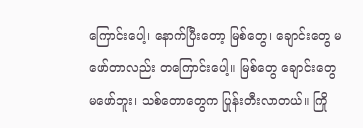ကြောင်းပေါ့၊ နောက်ပြီးတော့ မြစ်တွေ၊ ချောင်းတွေ မဖော်တာလည်း တကြောင်းပေါ့။ မြစ်တွေ ချောင်းတွေ မဖော်ဘူး၊ သစ်တောတွေက ပြုန်းတီးလာတယ်။ ကြို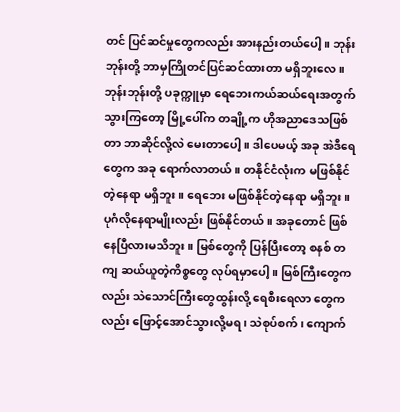တင် ပြင်ဆင်မှုတွေကလည်း အားနည်းတယ်ပေါ့။ ဘုန်းဘုန်းတို့ ဘာမှကြိုတင်ပြင်ဆင်ထားတာ မရှိဘူးလေ။ ဘုန်းဘုန်းတို့ ပခုက္ကူမှာ ရေဘေးကယ်ဆယ်ရေးအတွက် သွားကြတော့ မြို့ပေါ်က တချို့က ဟိုအညာဒေသဖြစ်တာ ဘာဆိုင်လို့လဲ မေးတာပေါ့။ ဒါပေမယ့် အခု အဲဒီရေတွေက အခု ရောက်လာတယ်။ တနိုင်ငံလုံးက မဖြစ်နိုင်တဲ့နေရာ မရှိဘူး။ ရေဘေး မဖြစ်နိုင်တဲ့နေရာ မရှိဘူး။ ပုဂံလိုနေရာမျိုးလည်း ဖြစ်နိုင်တယ်။ အခုတောင် ဖြစ်နေပြီလားမသိဘူး။ မြစ်တွေကို ပြန်ပြီးတော့ စနစ် တကျ ဆယ်ယူတဲ့ကိစ္စတွေ လုပ်ရမှာပေါ့။ မြစ်ကြီးတွေကလည်း သဲသောင်ကြီးတွေထွန်းလို့ ရေစီးရေလာ တွေကလည်း ဖြောင့်အောင်သွားလို့မရ၊ သဲစုပ်စက်၊ ကျောက်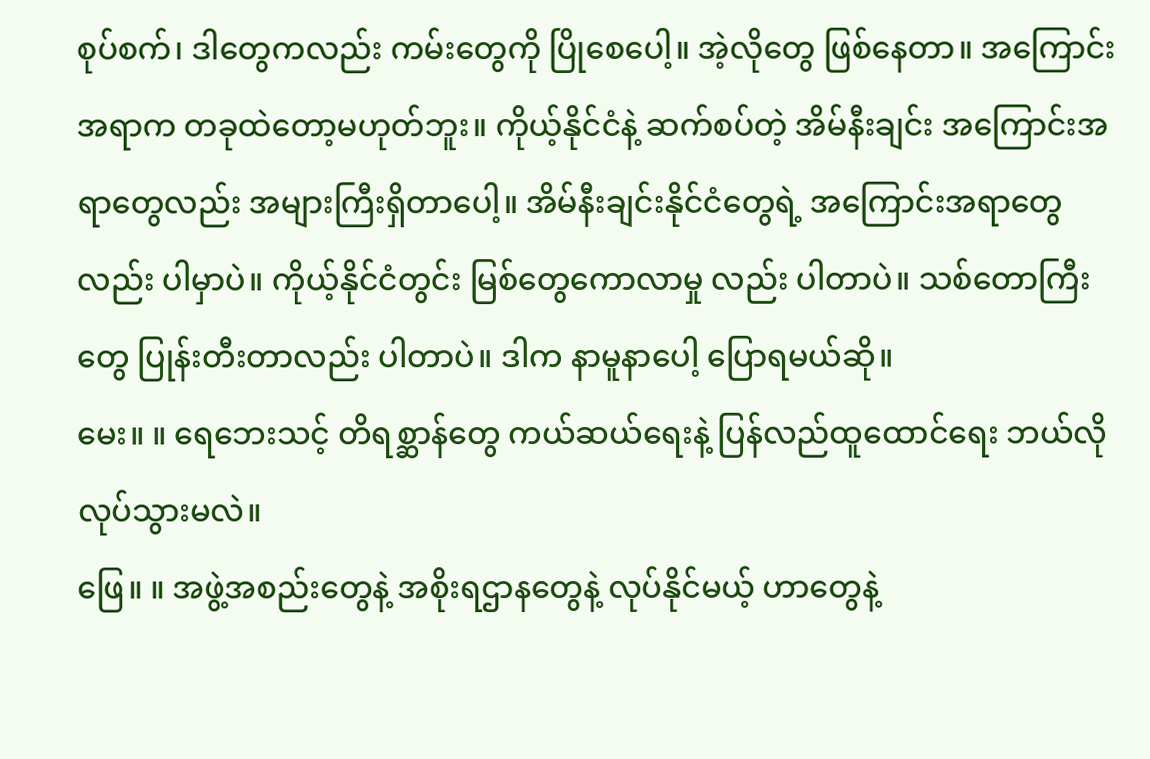စုပ်စက်၊ ဒါတွေကလည်း ကမ်းတွေကို ပြိုစေပေါ့။ အဲ့လိုတွေ ဖြစ်နေတာ။ အကြောင်းအရာက တခုထဲတော့မဟုတ်ဘူး။ ကိုယ့်နိုင်ငံနဲ့ ဆက်စပ်တဲ့ အိမ်နီးချင်း အကြောင်းအရာတွေလည်း အများကြီးရှိတာပေါ့။ အိမ်နီးချင်းနိုင်ငံတွေရဲ့ အကြောင်းအရာတွေလည်း ပါမှာပဲ။ ကိုယ့်နိုင်ငံတွင်း မြစ်တွေကောလာမှု လည်း ပါတာပဲ။ သစ်တောကြီးတွေ ပြုန်းတီးတာလည်း ပါတာပဲ။ ဒါက နာမူနာပေါ့ ပြောရမယ်ဆို။
မေး။ ။ ရေဘေးသင့် တိရစ္ဆာန်တွေ ကယ်ဆယ်ရေးနဲ့ ပြန်လည်ထူထောင်ရေး ဘယ်လို လုပ်သွားမလဲ။
ဖြေ။ ။ အဖွဲ့အစည်းတွေနဲ့ အစိုးရဌာနတွေနဲ့ လုပ်နိုင်မယ့် ဟာတွေနဲ့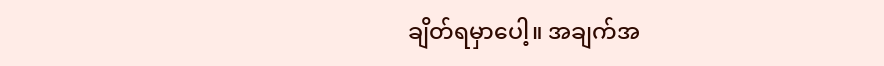ချိတ်ရမှာပေါ့။ အချက်အ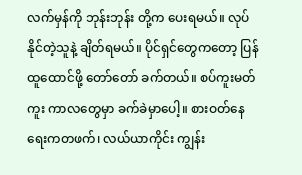လက်မှန်ကို ဘုန်းဘုန်း တို့က ပေးရမယ်။ လုပ်နိုင်တဲ့သူနဲ့ ချိတ်ရမယ်။ ပိုင်ရှင်တွေကတော့ ပြန်ထူထောင်ဖို့ တော်တော် ခက်တယ်။ စပ်ကူးမတ်ကူး ကာလတွေမှာ ခက်ခဲမှာပေါ့။ စားဝတ်နေရေးကတဖက်၊ လယ်ယာကိုင်း ကျွန်း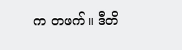က တဖက်။ ဒီတိ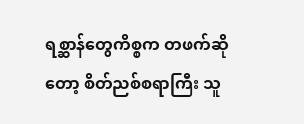ရစ္ဆာန်တွေကိစ္စက တဖက်ဆိုတော့ စိတ်ညစ်စရာကြီး သူ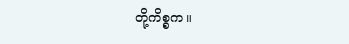တို့ကိစ္စက။